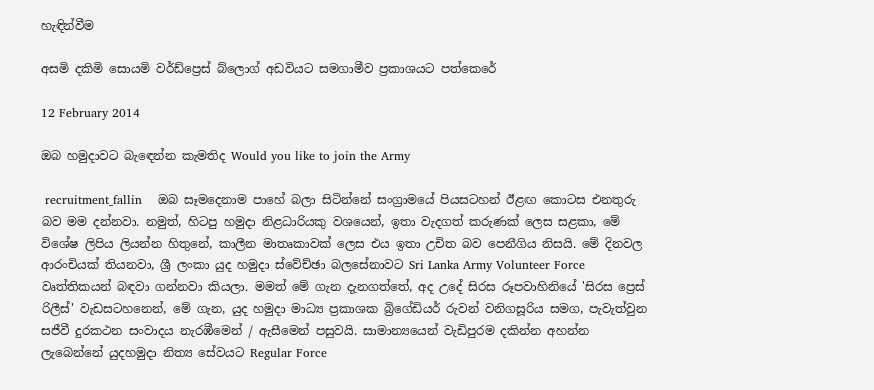හැඳින්වීම

අසමි දකිමි සොයමි වර්ඩ්ප්‍රෙස් බ්ලොග් අඩවියට සමගාමීව ප්‍රකාශයට පත්කෙරේ

12 February 2014

ඔබ හමුදාවට බැඳෙන්න කැමතිද Would you like to join the Army

 recruitment_fallin    ඔබ සෑමදෙනාම පාහේ බලා සිටින්නේ සංග්‍රාමයේ පියසටහන් ඊළඟ කොටස එනතුරු බව මම දන්නවා. නමුත්, හිටපු හමුදා නිළධාරියකු වශයෙන්, ඉතා වැදගත් කරුණක් ලෙස සළකා, මේ විශේෂ ලිපිය ලියන්න හිතුනේ, කාලීන මාතෘකාවක් ලෙස එය ඉතා උචිත බව පෙනීගිය නිසයි. මේ දිනවල ආරංචියක් තියනවා, ශ්‍රී ලංකා යුද හමුදා ස්වේච්ඡා බලසේනාවට Sri Lanka Army Volunteer Force වෘත්තිකයන් බඳවා ගන්නවා කියලා. මමත් මේ ගැන දැනගත්තේ, අද උදේ සිරස රූපවාහිනියේ 'සිරස ප්‍රෙස් රිලීස්' වැඩසටහනෙන්, මේ ගැන, යුද හමුදා මාධ්‍ය ප්‍රකාශක බ්‍රිගේඩියර් රුවන් වනිගසූරිය සමග, පැවැත්වුන සජීවී දුරකථන සංවාදය නැරඹීමෙන් / ඇසීමෙන් පසුවයි. සාමාන්‍යයෙන් වැඩිපුරම දකින්න අහන්න ලැබෙන්නේ යුදහමුදා නිත්‍ය සේවයට Regular Force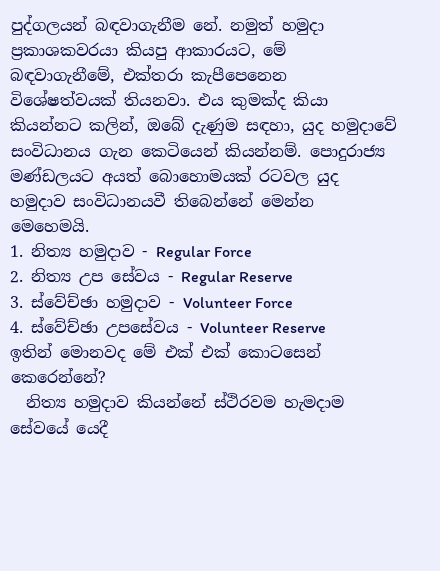පුද්ගලයන් බඳවාගැනීම නේ. නමුත් හමුදා ප්‍රකාශකවරයා කියපු ආකාරයට, මේ බඳවාගැනීමේ, එක්තරා කැපීපෙනෙන විශේෂත්වයක් තියනවා. එය කුමක්ද කියා කියන්නට කලින්, ඔබේ දැණුම සඳහා, යුද හමුදාවේ සංවිධානය ගැන කෙටියෙන් කියන්නම්. පොදුරාජ්‍ය මණ්ඩලයට අයත් බොහොමයක් රටවල යුද හමුදාව සංවිධානයවී තිබෙන්නේ මෙන්න මෙහෙමයි.
1. නිත්‍ය හමුදාව - Regular Force
2. නිත්‍ය උප සේවය - Regular Reserve
3. ස්වේච්ඡා හමුදාව - Volunteer Force
4. ස්වේච්ඡා උපසේවය - Volunteer Reserve
ඉතින් මොනවද මේ එක් එක් කොටසෙන් කෙරෙන්නේ?
  නිත්‍ය හමුදාව කියන්නේ ස්ථිරවම හැමදාම සේවයේ යෙදී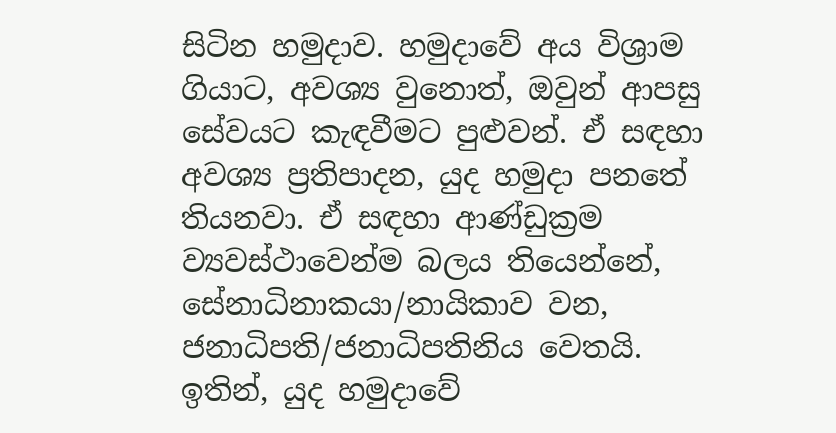සිටින හමුදාව. හමුදාවේ අය විශ්‍රාම ගියාට, අවශ්‍ය වුනොත්, ඔවුන් ආපසු සේවයට කැඳවීමට පුළුවන්. ඒ සඳහා අවශ්‍ය ප්‍රතිපාදන, යුද හමුදා පනතේ තියනවා. ඒ සඳහා ආණ්ඩුක්‍රම ව්‍යවස්ථාවෙන්ම බලය තියෙන්නේ, සේනාධිනාකයා/නායිකාව වන, ජනාධිපති/ජනාධිපතිනිය වෙතයි. ඉතින්, යුද හමුදාවේ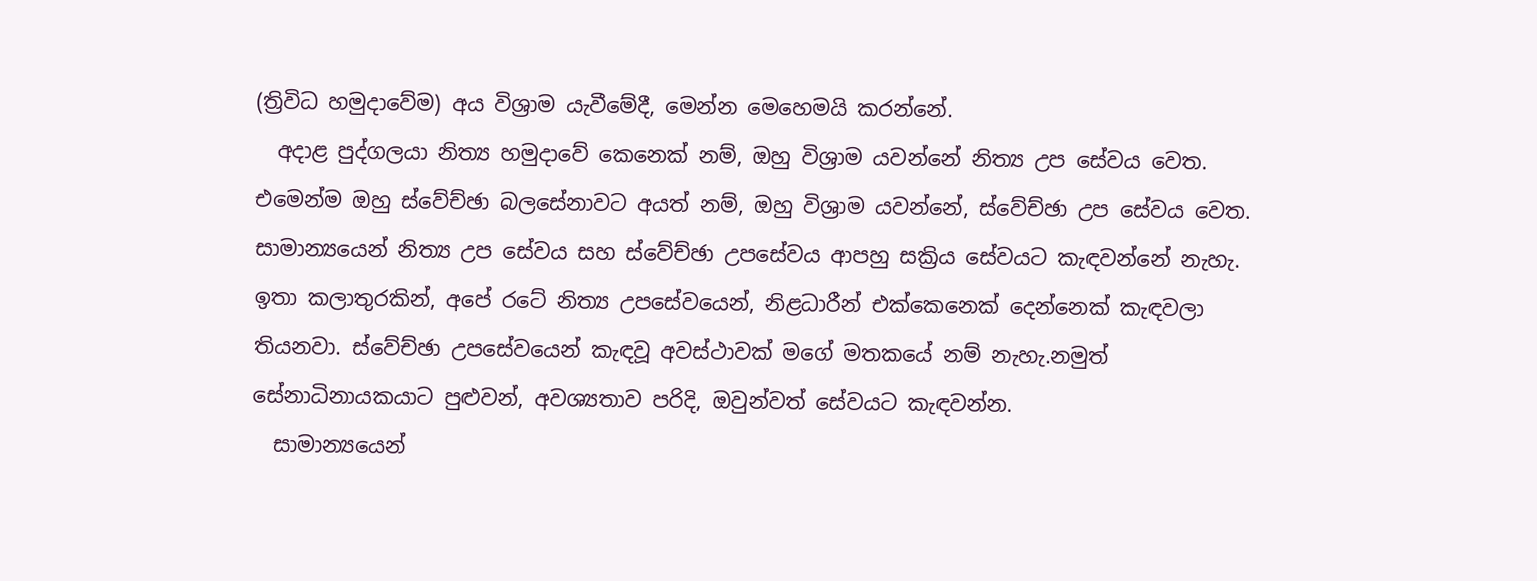(ත්‍රිවිධ හමුදාවේම) අය විශ්‍රාම යැවීමේදී, මෙන්න මෙහෙමයි කරන්නේ.
  අදාළ පුද්ගලයා නිත්‍ය හමුදාවේ කෙනෙක් නම්, ඔහු විශ්‍රාම යවන්නේ නිත්‍ය උප සේවය වෙත. එමෙන්ම ඔහු ස්වේච්ඡා බලසේනාවට අයත් නම්, ඔහු විශ්‍රාම යවන්නේ, ස්වේච්ඡා උප සේවය වෙත. සාමාන්‍යයෙන් නිත්‍ය උප සේවය සහ ස්වේච්ඡා උපසේවය ආපහු සක්‍රිය සේවයට කැඳවන්නේ නැහැ. ඉතා කලාතුරකින්, අපේ රටේ නිත්‍ය උපසේවයෙන්, නිළධාරීන් එක්කෙනෙක් දෙන්නෙක් කැඳවලා තියනවා. ස්වේච්ඡා උපසේවයෙන් කැඳවූ අවස්ථාවක් මගේ මතකයේ නම් නැහැ.නමුත් සේනාධිනායකයාට පුළුවන්, අවශ්‍යතාව පරිදි, ඔවුන්වත් සේවයට කැඳවන්න.
  සාමාන්‍යයෙන්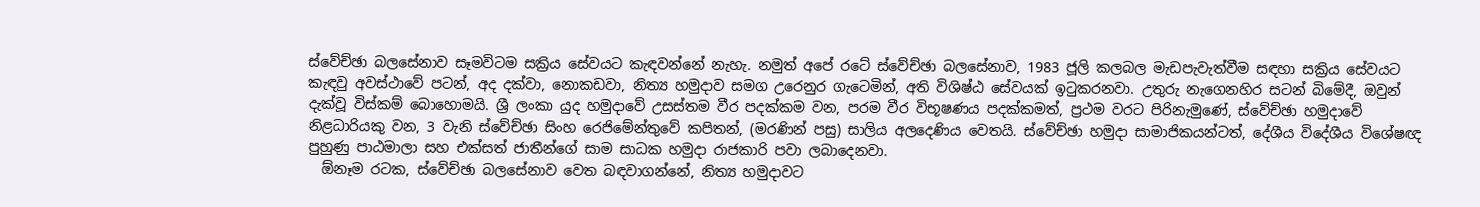ස්වේච්ඡා බලසේනාව සෑමවිටම සක්‍රිය සේවයට කැඳවන්නේ නැහැ. නමුත් අපේ රටේ ස්වේච්ඡා බලසේනාව, 1983 ජූලි කලබල මැඩපැවැත්වීම සඳහා සක්‍රිය සේවයට කැඳවු අවස්ථාවේ පටන්, අද දක්වා, නොකඩවා, නිත්‍ය හමුදාව සමග උරෙනුර ගැටෙමින්, අති විශිෂ්ඨ සේවයක් ඉටුකරනවා. උතුරු නැගෙනහිර සටන් බිමේදී, ඔවුන් දැක්වූ විස්කම් බොහොමයි. ශ්‍රී ලංකා යුද හමුදාවේ උසස්තම වීර පදක්කම වන, පරම වීර විභූෂණය පදක්කමත්, ප්‍රථම වරට පිරිනැමුණේ, ස්වේච්ඡා හමුදාවේ නිළධාරියකු වන, 3 වැනි ස්වේච්ඡා සිංහ රෙජිමේන්තුවේ කපිතන්, (මරණින් පසු) සාලිය අලදෙණිය වෙතයි. ස්වේච්ඡා හමුදා සාමාජිකයන්ටත්, දේශීය විදේශීය විශේෂඥ පුහුණු පාඨමාලා සහ එක්සත් ජාතීන්ගේ සාම සාධක හමුදා රාජකාරි පවා ලබාදෙනවා.
  ඕනෑම රටක, ස්වේච්ඡා බලසේනාව වෙත බඳවාගන්නේ, නිත්‍ය හමුදාවට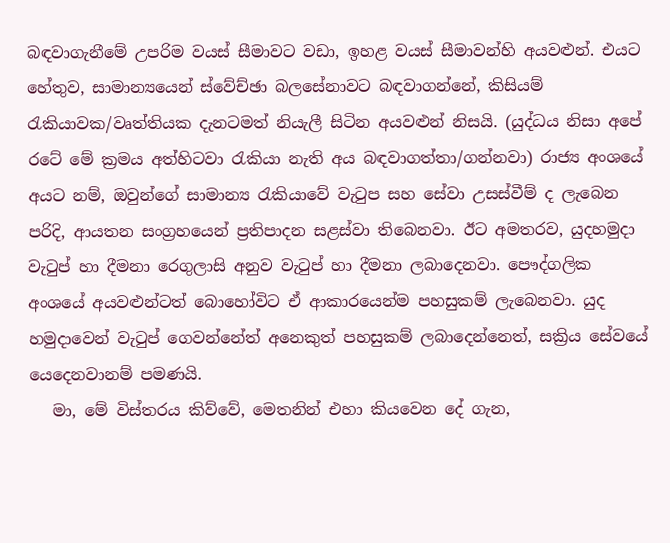බඳවාගැනීමේ උපරිම වයස් සීමාවට වඩා, ඉහළ වයස් සීමාවන්හි අයවළුන්. එයට හේතුව, සාමාන්‍යයෙන් ස්වේච්ඡා බලසේනාවට බඳවාගන්නේ, කිසියම් රැකියාවක/වෘත්තියක දැනටමත් නියැලී සිටින අයවළුන් නිසයි. (යුද්ධය නිසා අපේ රටේ මේ ක්‍රමය අත්හිටවා රැකියා නැති අය බඳවාගත්තා/ගන්නවා) රාජ්‍ය අංශයේ අයට නම්, ඔවුන්ගේ සාමාන්‍ය රැකියාවේ වැටුප සහ සේවා උසස්වීම් ද ලැබෙන පරිදි, ආයතන සංග්‍රහයෙන් ප්‍රතිපාදන සළස්වා තිබෙනවා. ඊට අමතරව, යුදහමුදා වැටුප් හා දීමනා රෙගුලාසි අනුව වැටුප් හා දීමනා ලබාදෙනවා. පෞද්ගලික අංශයේ අයවළුන්ටත් බොහෝවිට ඒ ආකාරයෙන්ම පහසුකම් ලැබෙනවා. යුද හමුදාවෙන් වැටුප් ගෙවන්නේත් අනෙකුත් පහසුකම් ලබාදෙන්නෙත්, සක්‍රිය සේවයේ යෙදෙනවානම් පමණයි.
   මා, මේ විස්තරය කිව්වේ, මෙතනින් එහා කියවෙන දේ ගැන,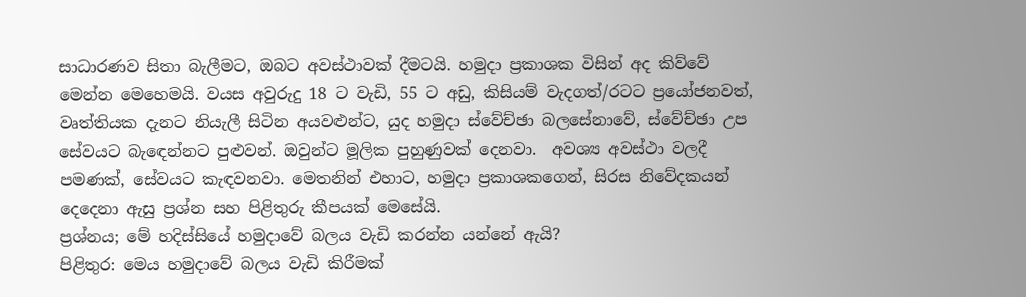සාධාරණව සිතා බැලීමට, ඔබට අවස්ථාවක් දීමටයි. හමුදා ප්‍රකාශක විසින් අද කිව්වේ මෙන්න මෙහෙමයි. වයස අවුරුදු 18 ට වැඩි, 55 ට අඩු, කිසියම් වැදගත්/රටට ප්‍රයෝජනවත්, වෘත්තියක දැනට නියැලී සිටින අයවළුන්ට, යුද හමුදා ස්වේච්ඡා බලසේනාවේ, ස්වේච්ඡා උප සේවයට බැඳෙන්නට පුළුවන්. ඔවුන්ට මූලික පුහුණුවක් දෙනවා.  අවශ්‍ය අවස්ථා වලදී පමණක්, සේවයට කැඳවනවා. මෙතනින් එහාට, හමුදා ප්‍රකාශකගෙන්, සිරස නිවේදකයන් දෙදෙනා ඇසු ප්‍රශ්න සහ පිළිතුරු කීපයක් මෙසේයි.
ප්‍රශ්නය; මේ හදිස්සියේ හමුදාවේ බලය වැඩි කරන්න යන්නේ ඇයි?
පිළිතුර: මෙය හමුදාවේ බලය වැඩි කිරීමක්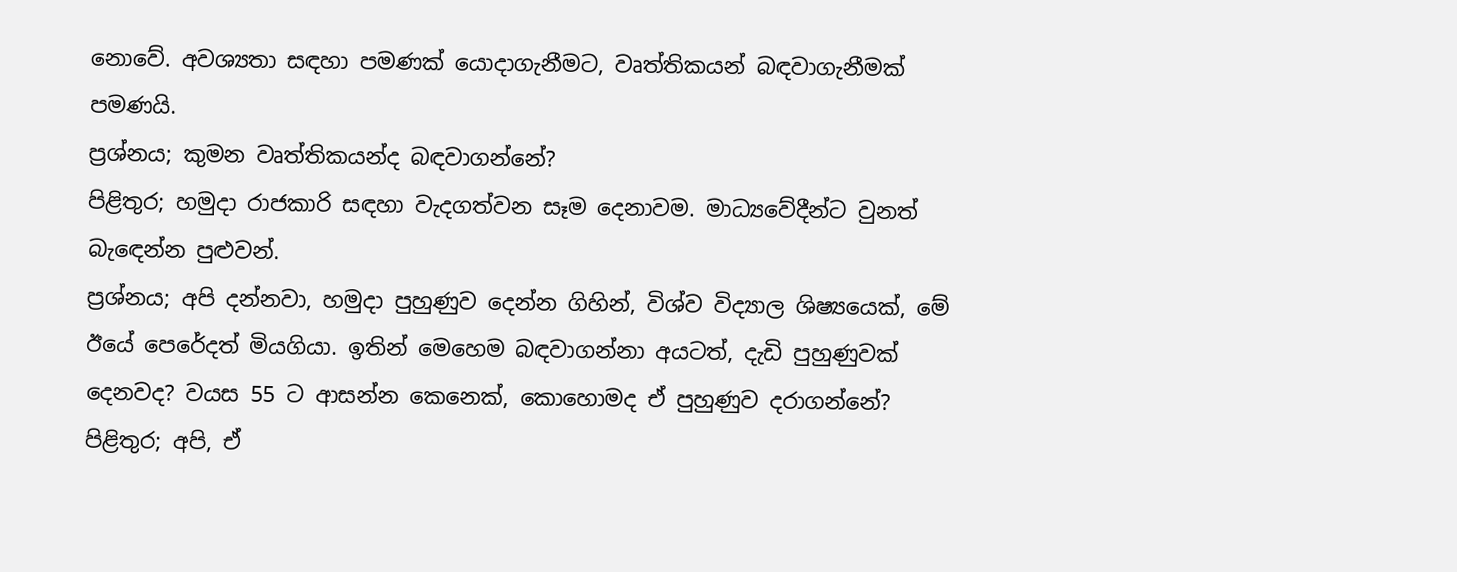නොවේ. අවශ්‍යතා සඳහා පමණක් යොදාගැනීමට, වෘත්තිකයන් බඳවාගැනීමක් පමණයි.
ප්‍රශ්නය; කුමන වෘත්තිකයන්ද බඳවාගන්නේ?
පිළිතුර; හමුදා රාජකාරි සඳහා වැදගත්වන සෑම දෙනාවම. මාධ්‍යවේදීන්ට වුනත් බැඳෙන්න පුළුවන්.
ප්‍රශ්නය; අපි දන්නවා, හමුදා පුහුණුව දෙන්න ගිහින්, විශ්ව විද්‍යාල ශිෂ්‍යයෙක්, මේ ඊයේ පෙරේදත් මියගියා. ඉතින් මෙහෙම බඳවාගන්නා අයටත්, දැඩි පුහුණුවක් දෙනවද? වයස 55 ට ආසන්න කෙනෙක්, කොහොමද ඒ පුහුණුව දරාගන්නේ?
පිළිතුර; අපි, ඒ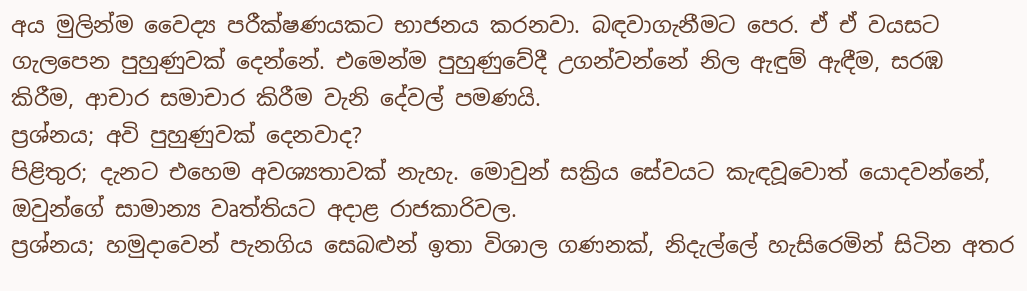අය මුලින්ම වෛද්‍ය පරීක්ෂණයකට භාජනය කරනවා. බඳවාගැනීමට පෙර. ඒ ඒ වයසට ගැලපෙන පුහුණුවක් දෙන්නේ. එමෙන්ම පුහුණුවේදී උගන්වන්නේ නිල ඇඳුම් ඇඳීම, සරඹ කිරීම, ආචාර සමාචාර කිරීම වැනි දේවල් පමණයි.
ප්‍රශ්නය; අවි පුහුණුවක් දෙනවාද?
පිළිතුර; දැනට එහෙම අවශ්‍යතාවක් නැහැ. මොවුන් සක්‍රිය සේවයට කැඳවූවොත් යොදවන්නේ, ඔවුන්ගේ සාමාන්‍ය වෘත්තියට අදාළ රාජකාරිවල.
ප්‍රශ්නය; හමුදාවෙන් පැනගිය සෙබළුන් ඉතා විශාල ගණනක්, නිදැල්ලේ හැසිරෙමින් සිටින අතර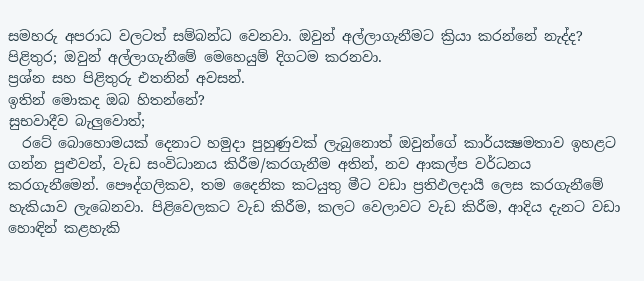සමහරු අපරාධ වලටත් සම්බන්ධ වෙනවා. ඔවුන් අල්ලාගැනීමට ක්‍රියා කරන්නේ නැද්ද?
පිළිතුර; ඔවුන් අල්ලාගැනීමේ මෙහෙයුම් දිගටම කරනවා.
ප්‍රශ්න සහ පිළිතුරු එතනින් අවසන්.
ඉතින් මොකද ඔබ හිතන්නේ?
සුභවාදීව බැලුවොත්;
  රටේ බොහොමයක් දෙනාට හමුදා පුහුණුවක් ලැබුනොත් ඔවුන්ගේ කාර්යක්‍ෂමතාව ඉහළට ගන්න පුළුවන්, වැඩ සංවිධානය කිරීම/කරගැනීම අතින්, නව ආකල්ප වර්ධනය කරගැනීමෙන්. පෞද්ගලිකව, තම දෛනික කටයුතු මීට වඩා ප්‍රතිඵලදායී ලෙස කරගැනීමේ හැකියාව ලැබෙනවා. පිළිවෙලකට වැඩ කිරීම, කලට වෙලාවට වැඩ කිරීම, ආදිය දැනට වඩා හොඳින් කළහැකි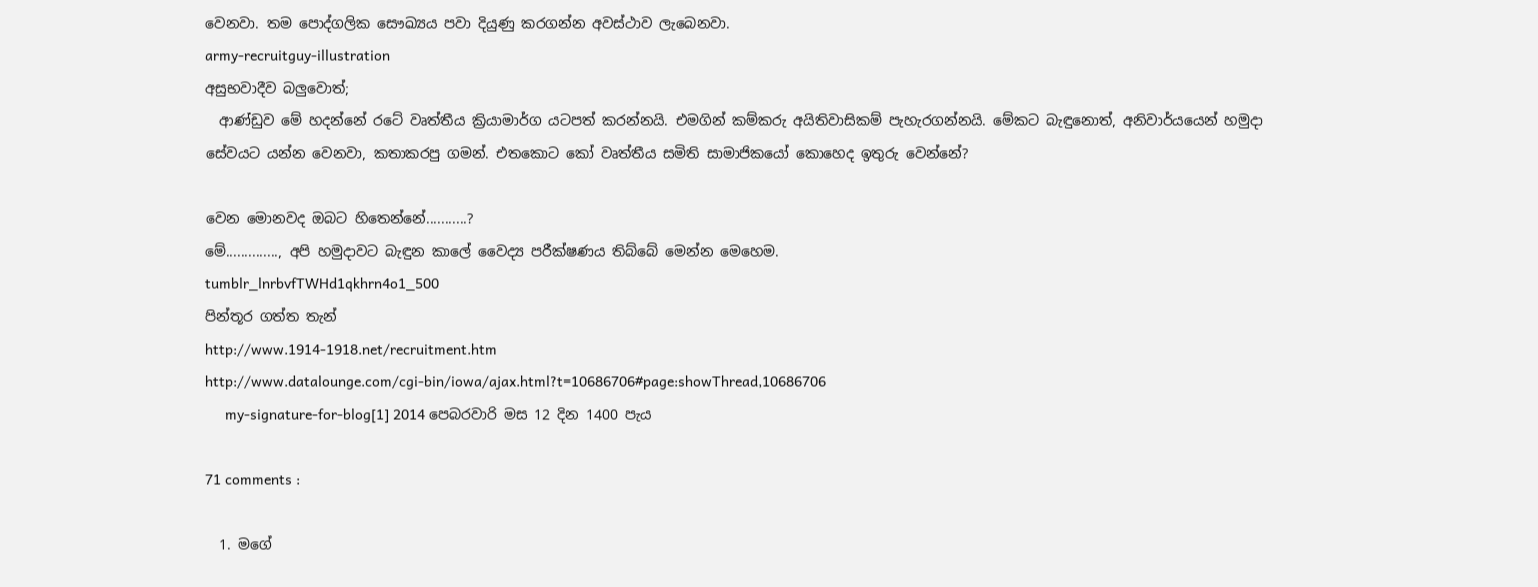වෙනවා. තම පොද්ගලික සෞඛ්‍යය පවා දියුණු කරගන්න අවස්ථාව ලැබෙනවා.
army-recruitguy-illustration
අසුභවාදීව බලුවොත්;
  ආණ්ඩුව මේ හදන්නේ රටේ වෘත්තීය ක්‍රියාමාර්ග යටපත් කරන්නයි. එමගින් කම්කරු අයිතිවාසිකම් පැහැරගන්නයි. මේකට බැඳුනොත්, අනිවාර්යයෙන් හමුදා සේවයට යන්න වෙනවා, කතාකරපු ගමන්. එතකොට කෝ වෘත්තීය සමිති සාමාජිකයෝ කොහෙද ඉතුරු වෙන්නේ?

වෙන මොනවද ඔබට හිතෙන්නේ...........?
මේ.............., අපි හමුදාවට බැඳුන කාලේ වෛද්‍ය පරීක්ෂණය තිබ්බේ මෙන්න මෙහෙම.
tumblr_lnrbvfTWHd1qkhrn4o1_500
පින්තූර ගත්ත තැන්
http://www.1914-1918.net/recruitment.htm
http://www.datalounge.com/cgi-bin/iowa/ajax.html?t=10686706#page:showThread,10686706
     my-signature-for-blog[1] 2014 පෙබරවාරි මස 12 දින 1400 පැය

71 comments :

  1. මගේ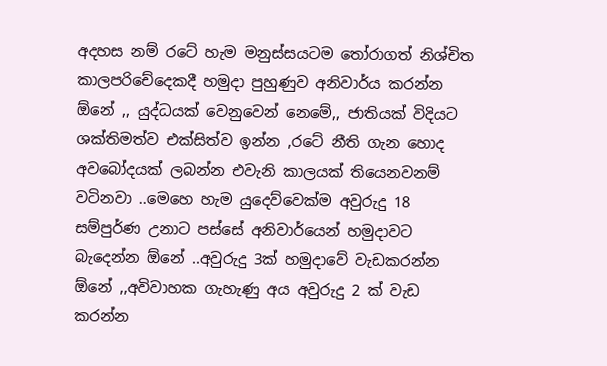අදහස නම් රටේ හැම මනුස්සයටම තෝරාගත් නිශ්චිත කාලපරිචේදෙකදී හමුදා පුහුණුව අනිවාර්ය කරන්න ඕනේ ,, යුද්ධයක් වෙනුවෙන් නෙමේ,, ජාතියක් විදියට ශක්තිමත්ව එක්සිත්ව ඉන්න ,රටේ නීති ගැන හොද අවබෝදයක් ලබන්න එවැනි කාලයක් තියෙනවනම් වටිනවා ..මෙහෙ හැම යුදෙව්වෙක්ම අවුරුදු 18 සම්පුර්ණ උනාට පස්සේ අනිවාර්යෙන් හමුදාවට බැදෙන්න ඕනේ ..අවුරුදු 3ක් හමුදාවේ වැඩකරන්න ඕනේ ,,අවිවාහක ගැහැණු අය අවුරුදු 2 ක් වැඩ කරන්න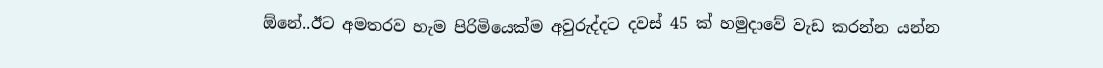ඕනේ..ඊට අමතරව හැම පිරිමියෙක්ම අවුරුද්දට දවස් 45 ක් හමුදාවේ වැඩ කරන්න යන්න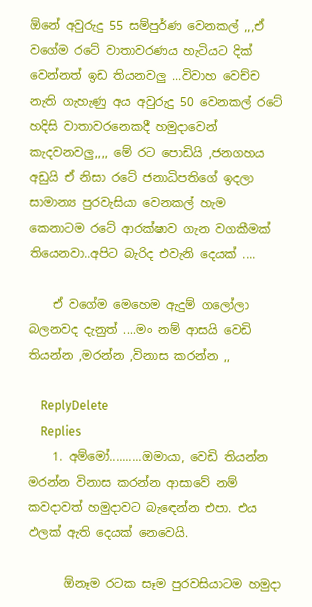ඕනේ අවුරුදු 55 සම්පුර්ණ වෙනකල් ,,,ඒ වගේම රටේ වාතාවරණය හැටියට දික් වෙන්නත් ඉඩ තියනවලු ...විවාහ වෙච්ච නැති ගැහැණු අය අවුරුදු 50 වෙනකල් රටේ හදිසි වාතාවරනෙකදී හමුදාවෙන් කැදවනවලු,,,, මේ රට පොඩියි ,ජනගහය අඩුයි ඒ නිසා රටේ ජනාධිපතිගේ ඉදලා සාමාන්‍ය පුරවැසියා වෙනකල් හැම කෙනාටම රටේ ආරක්ෂාව ගැන වගකීමක් තියෙනවා..අපිට බැරිද එවැනි දෙයක් ....

    ඒ වගේම මෙහෙම ඇදුම් ගලෝලා බලනවද දැනුත් ....මං නම් ආසයි වෙඩි තියන්න ,මරන්න ,විනාස කරන්න ,,

    ReplyDelete
    Replies
    1. අම්මෝ..........ඔමායා, වෙඩි තියන්න මරන්න විනාස කරන්න ආසාවේ නම් කවදාවත් හමුදාවට බැඳෙන්න එපා. එය ඵලක් ඇති දෙයක් නෙවෙයි.

      ඕනෑම රටක සෑම පුරවසියාටම හමුදා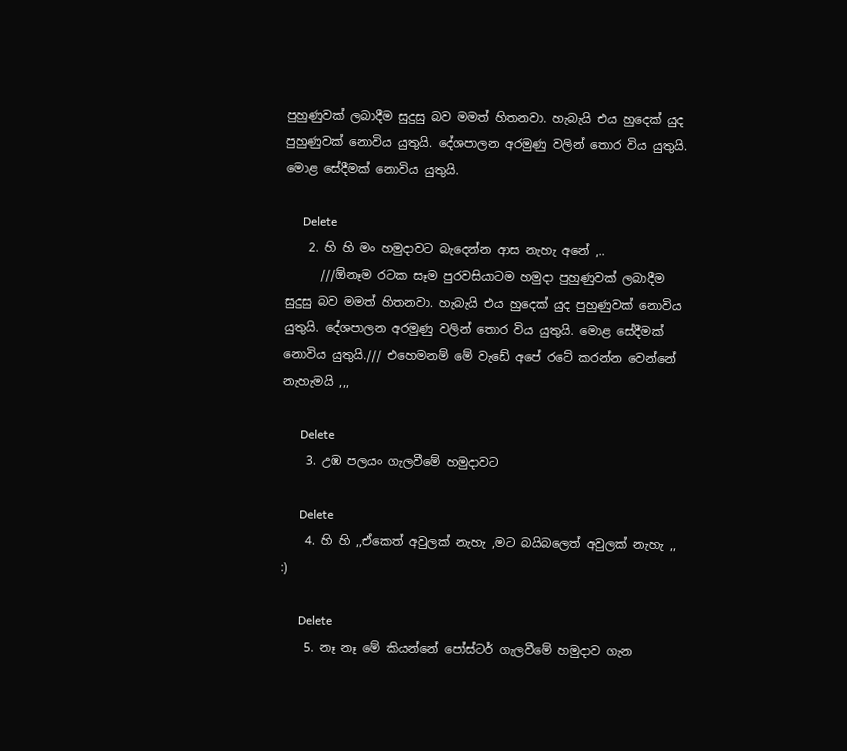පුහුණුවක් ලබාදීම සුදුසු බව මමත් හිතනවා. හැබැයි එය හුදෙක් යුද පුහුණුවක් නොවිය යුතුයි. දේශපාලන අරමුණු වලින් තොර විය යුතුයි. මොළ සේදීමක් නොවිය යුතුයි.

      Delete
    2. හි හි මං හමුදාවට බැදෙන්න ආස නැහැ අනේ ,..
      ///ඕනෑම රටක සෑම පුරවසියාටම හමුදා පුහුණුවක් ලබාදීම සුදුසු බව මමත් හිතනවා. හැබැයි එය හුදෙක් යුද පුහුණුවක් නොවිය යුතුයි. දේශපාලන අරමුණු වලින් තොර විය යුතුයි. මොළ සේදීමක් නොවිය යුතුයි./// එහෙමනම් මේ වැඩේ අපේ රටේ කරන්න වෙන්නේ නැහැමයි ,,,

      Delete
    3. උඹ පලයං ගැලවීමේ හමුදාවට

      Delete
    4. හි හි ,,ඒකෙත් අවුලක් නැහැ ,මට බයිබලෙත් අවුලක් නැහැ ,, :)

      Delete
    5. නෑ නෑ මේ කියන්නේ පෝස්ටර් ගැලවීමේ හමුදාව ගැන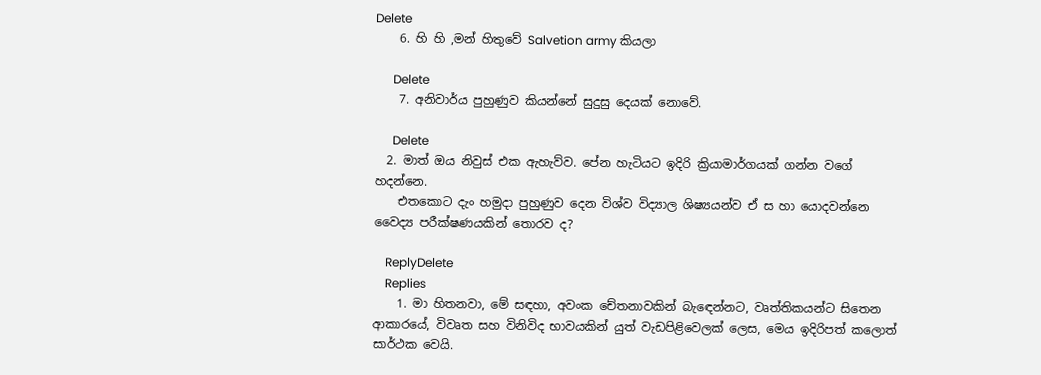Delete
    6. හි හි ,මන් හිතුවේ Salvetion army කියලා

      Delete
    7. අනිවාර්ය පුහුණුව කියන්නේ සුදුසු දෙයක් නොවේ.

      Delete
  2. මාත් ඔය නිවුස් එක ඇහැව්ව. පේන හැටියට ඉදිරි ක්‍රියාමාර්ගයක් ගන්න වගේ හදන්නෙ.
    එතකොට දැං හමුදා පුහුණුව දෙන විශ්ව විද්‍යාල ශිෂ්‍යයන්ව ඒ ස හා යොදවන්නෙ වෛද්‍ය පරීක්ෂණයකින් තොරව ද?

    ReplyDelete
    Replies
    1. මා හිතනවා, මේ සඳහා, අවංක චේතනාවකින් බැඳෙන්නට, වෘත්තිකයන්ට සිතෙන ආකාරයේ, විවෘත සහ විනිවිද භාවයකින් යුත් වැඩපිළිවෙලක් ලෙස, මෙය ඉදිරිපත් කලොත් සාර්ථක වෙයි.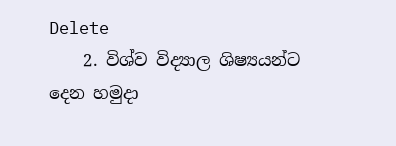Delete
    2. විශ්ව විද්‍යාල ශිෂ්‍යයන්ට දෙන හමුදා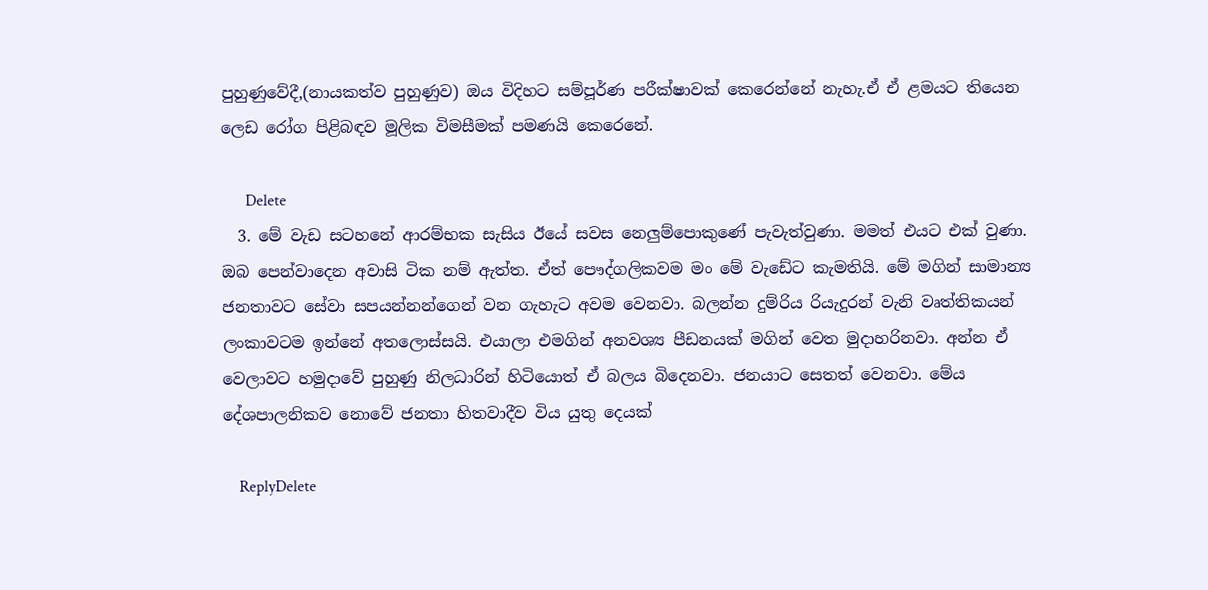පුහුණුවේදී,(නායකත්ව පුහුණුව) ඔය විදිහට සම්පූර්ණ පරීක්ෂාවක් කෙරෙන්නේ නැහැ.ඒ ඒ ළමයට තියෙන ලෙඩ රෝග පිළිබඳව මූලික විමසීමක් පමණයි කෙරෙනේ.

      Delete
  3. මේ වැඩ සටහනේ ආරම්භක සැසිය ඊයේ සවස නෙලුම්පොකුණේ පැවැත්වුණා. මමත් එයට එක් වුණා. ඔබ පෙන්වාදෙන අවාසි ටික නම් ඇත්ත. ඒත් පෞද්ගලිකවම මං මේ වැඩේට කැමතියි. මේ මගින් සාමාන්‍ය ජනතාවට සේවා සපයන්නන්ගෙන් වන ගැහැට අවම වෙනවා. බලන්න දුම්රිය රියැදුරන් වැනි වෘත්තිකයන් ලංකාවටම ඉන්නේ අතලොස්සයි. එයාලා එමගින් අනවශ්‍ය පීඩනයක් මගින් වෙත මුදාහරිනවා. අන්න ඒ වෙලාවට හමුදාවේ පුහුණු නිලධාරින් හිටියොත් ඒ බලය බිදෙනවා. ජනයාට සෙතත් වෙනවා. මේය දේශපාලනිකව නොවේ ජනතා හිතවාදීව විය යුතු දෙයක්

    ReplyDelete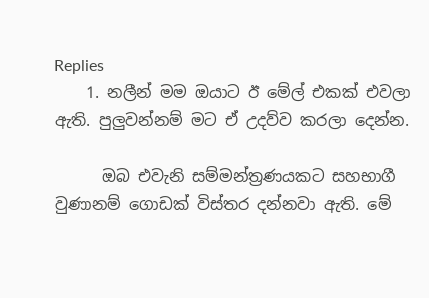Replies
    1. නලීන් මම ඔයාට ඊ මේල් එකක් එවලා ඇති. පුලුවන්නම් මට ඒ උදව්ව කරලා දෙන්න.

      ඔබ එවැනි සම්මන්ත්‍රණයකට සහභාගී වුණානම් ගොඩක් විස්තර දන්නවා ඇති. මේ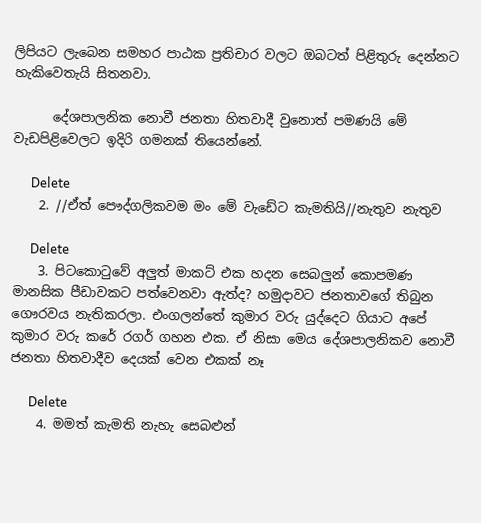ලිපියට ලැබෙන සමහර පාඨක ප්‍රතිචාර වලට ඔබටත් පිළිතුරු දෙන්නට හැකිවෙතැයි සිතනවා.

      දේශපාලනික නොවී ජනතා හිතවාදී වුනොත් පමණයි මේ වැඩපිළිවෙලට ඉදිරි ගමනක් තියෙන්නේ.

      Delete
    2. //ඒත් පෞද්ගලිකවම මං මේ වැඩේට කැමතියි//නැතුව නැතුව

      Delete
    3. පිටකොටුවේ අලුත් මාකට් එක හදන සෙබලුන් කොපමණ මානසික පීඩාවකට පත්වෙනවා ඇත්ද? හමුදාවට ජනතාවගේ තිබුන ගෞරවය නැතිකරලා. එංගලන්තේ කුමාර වරු යුද්දෙට ගියාට අපේ කුමාර වරු කරේ රගර් ගහන එක. ඒ නිසා මෙය දේශපාලනිකව නොවී ජනතා හිතවාදීව දෙයක් වෙන එකක් නෑ

      Delete
    4. මමත් කැමති නැහැ සෙබළුන්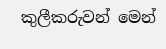කුලීකරුවන් මෙන්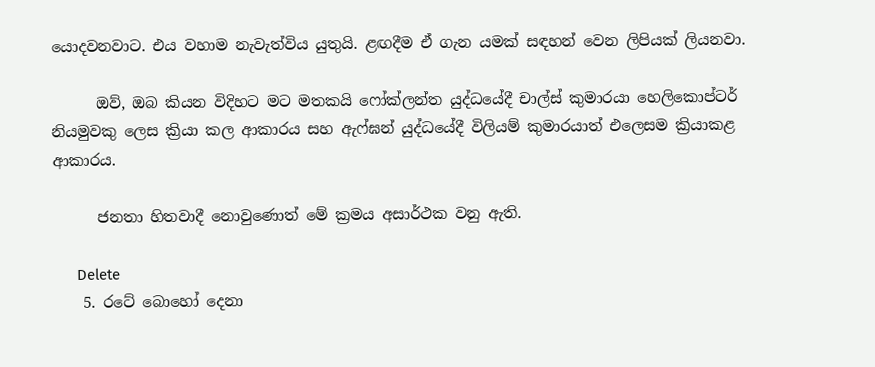යොදවනවාට. එය වහාම නැවැත්විය යුතුයි. ළඟදීම ඒ ගැන යමක් සඳහන් වෙන ලිපියක් ලියනවා.

      ඔව්, ඔබ කියන විදිහට මට මතකයි ෆෝක්ලන්ත යුද්ධයේදී චාල්ස් කුමාරයා හෙලිකොප්ටර් නියමුවකු ලෙස ක්‍රියා කල ආකාරය සහ ඇෆ්ඝන් යුද්ධයේදී විලියම් කුමාරයාත් එලෙසම ක්‍රියාකළ ආකාරය.

      ජනතා හිතවාදී නොවුණොත් මේ ක්‍රමය අසාර්ථක වනු ඇති.

      Delete
    5. රටේ බොහෝ දෙනා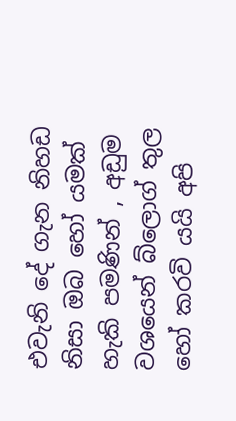එවැනි දේ ගැන නිහඩ නිසා ඔබ හෝ යමක් හැකි පමණින් , අඩුම වශයෙන් බ්ලොග් තුල හෝ කරවි යයි අපි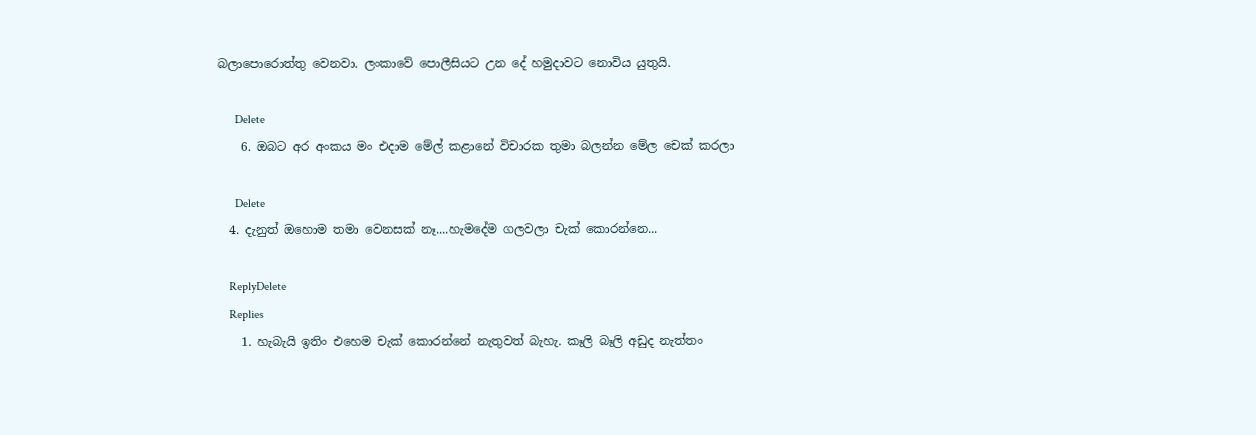බලාපොරොත්තු වෙනවා. ලංකාවේ පොලීසියට උන දේ හමුදාවට නොවිය යුතුයි.

      Delete
    6. ඔබට අර අංකය මං එදාම මේල් කළානේ විචාරක තුමා බලන්න මේල චෙක් කරලා

      Delete
  4. දැනුත් ඔහොම තමා වෙනසක් නෑ....හැමදේම ගලවලා චැක් කොරන්නෙ...

    ReplyDelete
    Replies
    1. හැබැයි ඉතිං එහෙම චැක් කොරන්නේ නැතුවත් බැහැ. කෑලි බෑලි අඩුද නැත්තං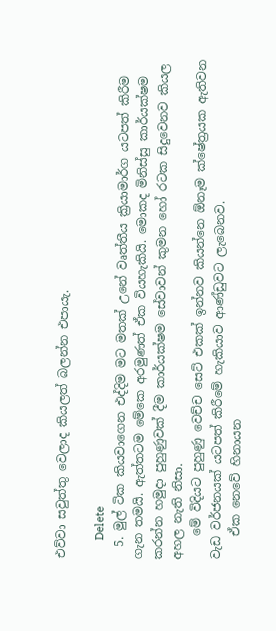එව්වා සවුත්තු වෙලාද කියලත් බලන්න එපායැ.

      Delete
  5. මුල් ටික කියවාගෙන එද්දිම මට මතක් උනේ වෘත්තීය ක්‍රියාමාර්ග යටපත් කිරීම ගැන තමයි. ඇත්තටම මේකෙ අරමුණත් ඒක වියහැකියි. මොකද මිනිස්සු කාර්යක්ෂම කරන්න හමුදා පුහුණුවක් දීම කාර්යක්ෂම සේවාවන් කුමන හෝ රටක සිදුවෙනව කියල අහල නැති නිසා.
    මේ විදියට පුහුණු වෙච්ච සෙට් එකක් ඉන්නව කියන්නෙ ඕනෑම ක්ෂේත්‍රයක ඇතිවන වැඩ වර්ජනයක් යටපත් කිරීමේ හැකියාව ආණ්ඩුවට ලැබෙනව.
    ඒක නෙවේ හිනායන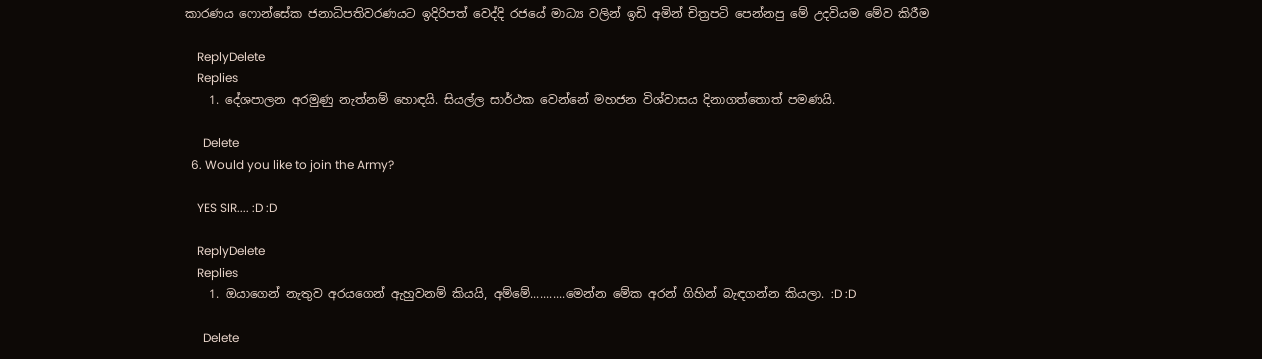කාරණය ෆොන්සේක ජනාධිපතිවරණයට ඉදිරිපත් වෙද්දි රජයේ මාධ්‍ය වලින් ඉඩි අමින් චිත්‍රපටි පෙන්නපු මේ උදවියම මේව කිරීම

    ReplyDelete
    Replies
    1. දේශපාලන අරමුණු නැත්නම් හොඳයි. සියල්ල සාර්ථක වෙන්නේ මහජන විශ්වාසය දිනාගත්තොත් පමණයි.

      Delete
  6. Would you like to join the Army?

    YES SIR.... :D :D

    ReplyDelete
    Replies
    1. ඔයාගෙන් නැතුව අරයගෙන් ඇහුවනම් කියයි, අම්මේ...........මෙන්න මේක අරන් ගිහින් බැඳගන්න කියලා. :D :D

      Delete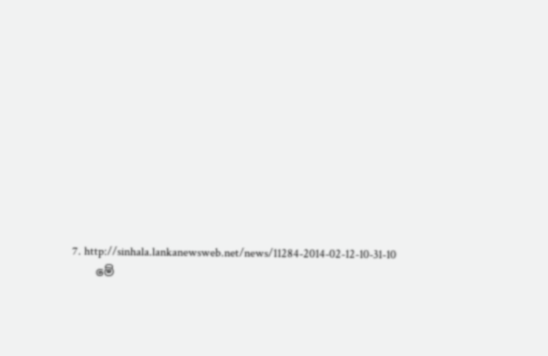7. http://sinhala.lankanewsweb.net/news/11284-2014-02-12-10-31-10
    මේ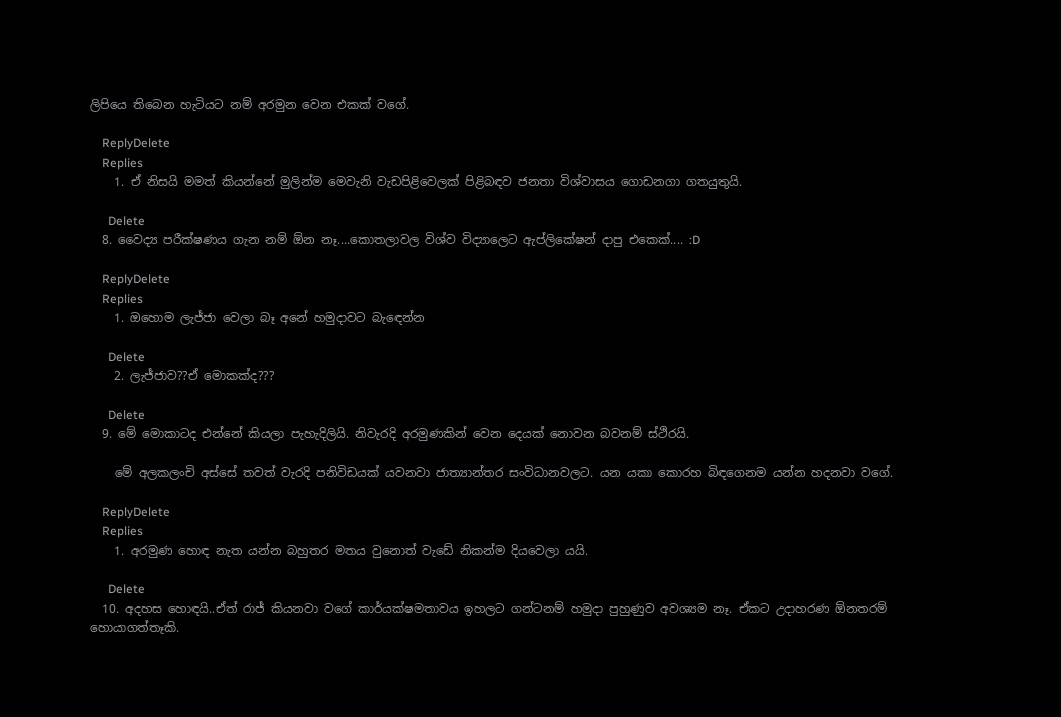ලිපියෙ තිබෙන හැටියට නම් අරමුන වෙන එකක් වගේ.

    ReplyDelete
    Replies
    1. ඒ නිසයි මමත් කියන්නේ මුලින්ම මෙවැනි වැඩපිළිවෙලක් පිළිබඳව ජනතා විශ්වාසය ගොඩනගා ගතයුතුයි.

      Delete
  8. වෛද්‍ය පරීක්ෂණය ගැන නම් ඕන නෑ....කොතලාවල විශ්ව විද්‍යාලෙට ඇප්ලිකේෂන් දාපු එකෙක්.... :D

    ReplyDelete
    Replies
    1. ඔහොම ලැජ්ජා වෙලා බෑ අනේ හමුදාවට බැඳෙන්න

      Delete
    2. ලැජ්ජාව??ඒ මොකක්ද???

      Delete
  9. මේ මොකාටද එන්නේ කියලා පැහැදිලියි. නිවැරදි අරමුණකින් වෙන දෙයක් නොවන බවනම් ස්ථිරයි.

    මේ අලකලංචි අස්සේ තවත් වැරදි පනිවිඩයක් යවනවා ජාත්‍යාන්තර සංවිධානවලට. යන යකා කොරහ බිඳගෙනම යන්න හදනවා වගේ.

    ReplyDelete
    Replies
    1. අරමුණ හොඳ නැත යන්න බහුතර මතය වුනොත් වැඩේ නිකන්ම දියවෙලා යයි.

      Delete
  10. අදහස හොඳයි..ඒත් රාජ් කියනවා වගේ කාර්යක්ෂමතාවය ඉහලට ගන්ටනම් හමුදා පුහුණුව අවශ්‍යම නෑ. ඒකට උදාහරණ ඕනතරම් හොයාගත්තෑකි.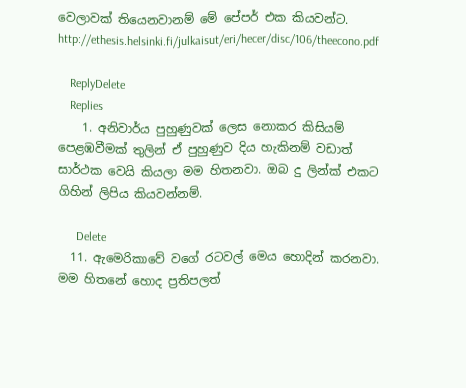වෙලාවක් තියෙනවානම් මේ පේපර් එක කියවන්ට. http://ethesis.helsinki.fi/julkaisut/eri/hecer/disc/106/theecono.pdf

    ReplyDelete
    Replies
    1. අනිවාර්ය පුහුණුවක් ලෙස නොකර කිසියම් පෙළඹවීමක් තුලින් ඒ පුහුණුව දිය හැකිනම් වඩාත් සාර්ථක වෙයි කියලා මම හිතනවා. ඔබ දු ලින්ක් එකට ගිහින් ලිපිය කියවන්නම්.

      Delete
  11. ඇමෙරිකාවේ වගේ රටවල් මෙය හොදින් කරනවා. මම හිතනේ හොද ප්‍රතිපලත්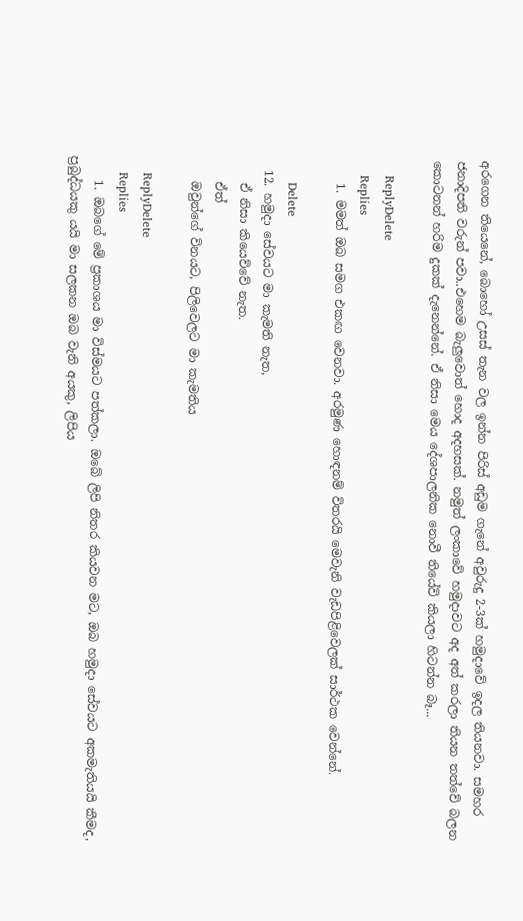අරගෙන තියෙනේ, බොහෝ උසස් තැන වල ඉන්න පිරිස් අඩුම ගැනේ අවුරුදු 2-3ක් හමුදාවේ ඉදල තියනවා. සමහර ජනාදිපති වරුන් පවා..එහෙම බැලුවොත් හොද අදහසක්. නමුත් ලංකාවේ හමුදාවට අද අත් කරලා තියන තත්වේ බලන කොටනන් හරිම දුකක් දැනෙන්නේ. ඒ නිසා මෙය දේශපාලනික නොවී තියේවි කියලා හිටන්න බෑ...

    ReplyDelete
    Replies
    1. මමත් ඔබ සමග එකඟ වෙනවා. අරමුණ හොඳනම් විතරයි මෙවැනි වැඩපිළිවෙලක් සාර්ථක වෙන්නේ.

      Delete
  12. හමුදා සේවයට මා කැමති නැත,
    ඒ නිසා කියෙව්වේ නැත.
    ඒත්
    ඔවුන්ගේ විනයට, පිලිවෙලට මා කැමතිය

    ReplyDelete
    Replies
    1. ඔබගේ මේ ප්‍රකාශය මා විස්මයට පත්කලා. ඔබේ ලිපි නිතර කියවන මට, ඔබ හමුදා සේවයට අකමැතියයි කීමද, ප්‍රබුද්ධයකු යයි මා සලකන ඔබ වැනි අයකු, ලිපිය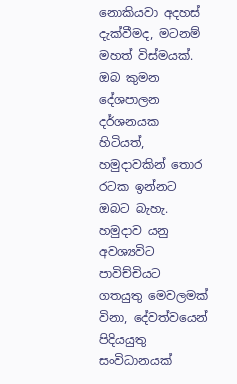නොකියවා අදහස් දැක්වීමද, මටනම් මහත් විස්මයක්. ඔබ කුමන දේශපාලන දර්ශනයක හිටියත්, හමුදාවකින් තොර රටක ඉන්නට ඔබට බැහැ. හමුදාව යනු අවශ්‍යවිට පාවිච්චියට ගතයුතු මෙවලමක් විනා, දේවත්වයෙන් පිදියයුතු සංවිධානයක්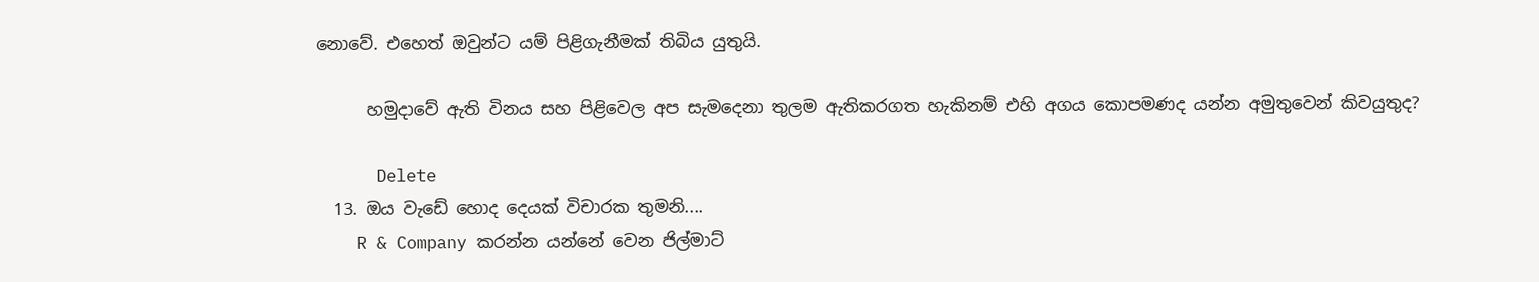නොවේ. එහෙත් ඔවුන්ට යම් පිළිගැනීමක් තිබිය යුතුයි.

      හමුදාවේ ඇති විනය සහ පිළිවෙල අප සැමදෙනා තුලම ඇතිකරගත හැකිනම් එහි අගය කොපමණද යන්න අමුතුවෙන් කිවයුතුද?

      Delete
  13. ඔය වැඩේ හොද දෙයක් විචාරක තුමනි....
    R & Company කරන්න යන්නේ වෙන ජිල්මාට්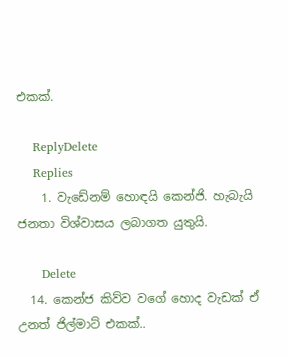එකක්.

    ReplyDelete
    Replies
    1. වැඩේනම් හොඳයි කෙන්ජි. හැබැයි ජනතා විශ්වාසය ලබාගත යුතුයි.

      Delete
  14. කෙන්ජ කිව්ව වගේ හොද වැඩක් ඒ උනත් ජිල්මාට් එකක්..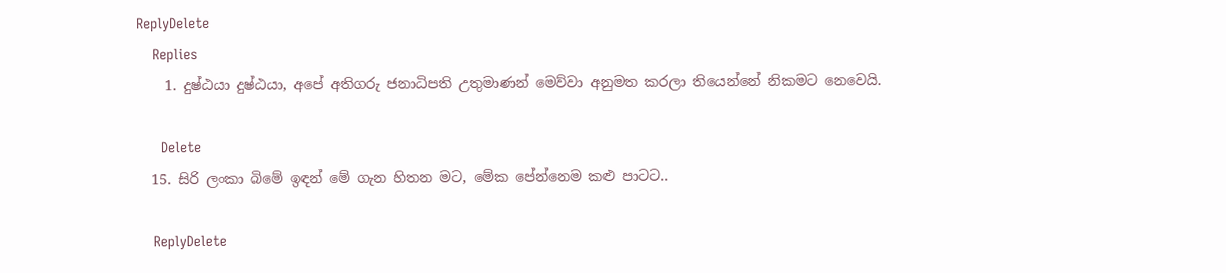ReplyDelete
    Replies
    1. දුෂ්ඨයා දුෂ්ඨයා, අපේ අතිගරු ජනාධිපති උතුමාණන් මෙව්වා අනුමත කරලා තියෙන්නේ නිකමට නෙවෙයි.

      Delete
  15. සිරි ලංකා බිමේ ඉඳන් මේ ගැන හිතන මට, මේක පේන්නෙම කළු පාටට..

    ReplyDelete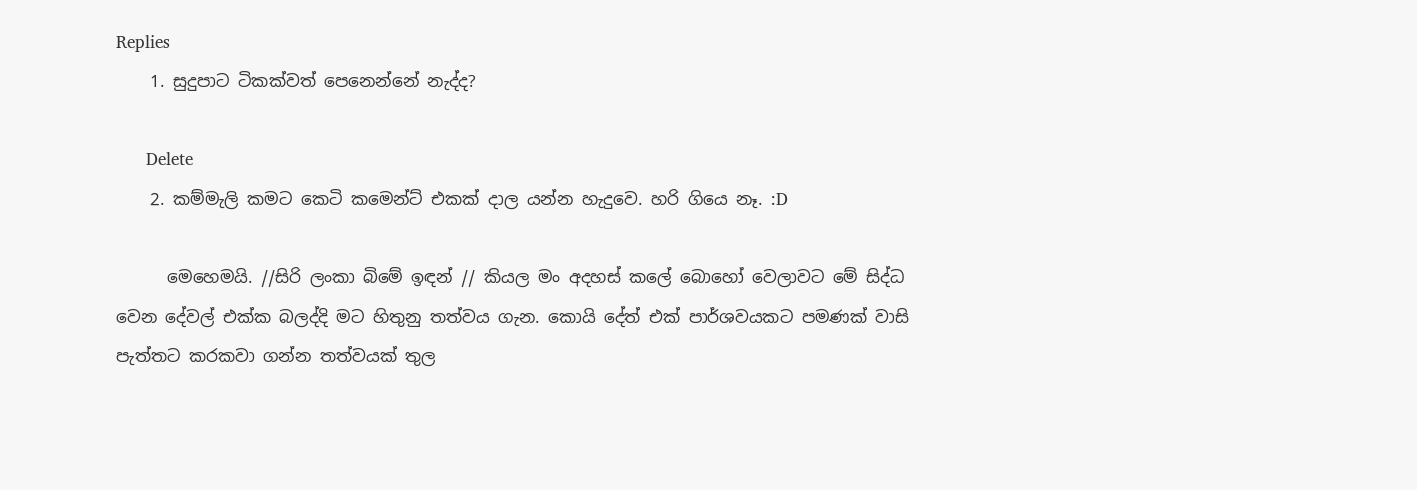Replies
    1. සුදුපාට ටිකක්වත් පෙනෙන්නේ නැද්ද?

      Delete
    2. කම්මැලි කමට කෙටි කමෙන්‍ට් එකක් දාල යන්න හැදුවෙ. හරි ගියෙ නෑ. :D

      මෙහෙමයි. //සිරි ලංකා බිමේ ඉඳන් // කියල මං අදහස් කලේ බොහෝ වෙලාවට මේ සිද්ධ වෙන දේවල් එක්ක බලද්දි මට හිතුනු තත්වය ගැන. කොයි දේත් එක් පාර්ශවයකට පමණක් වාසි පැත්තට කරකවා ගන්න තත්වයක් තුල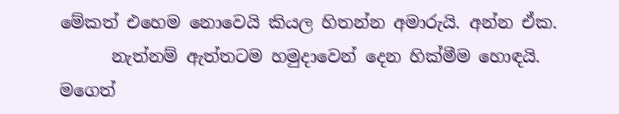මේකත් එහෙම නොවෙයි කියල හිතන්න අමාරුයි. අන්න ඒක.
      නැත්නම් ඇත්තටම හමුදාවෙන් දෙන හික්මීම හොඳයි. මගෙත්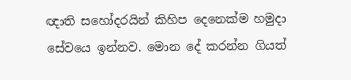ඥාති සහෝදරයින් කිහිප දෙනෙක්ම හමුදා සේවයෙ ඉන්නව. මොන දේ කරන්න ගියත්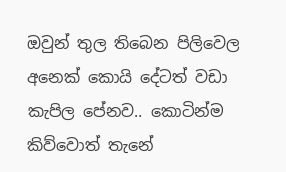ඔවුන් තුල තිබෙන පිලිවෙල අනෙක් කොයි දේටත් වඩා කැපිල පේනව.. කොටින්ම කිව්වොත් තැනේ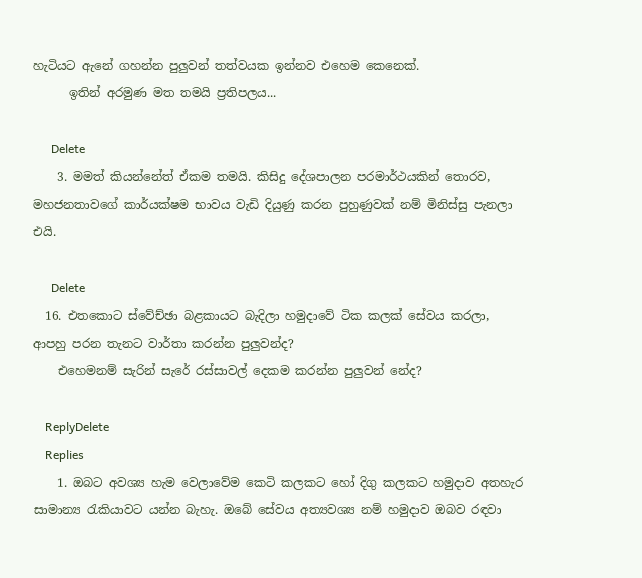හැටියට ඇනේ ගහන්න පුලුවන් තත්වයක ඉන්නව එහෙම කෙනෙක්.
      ඉතින් අරමුණ මත තමයි ප්‍රතිපලය...

      Delete
    3. මමත් කියන්නේත් ඒකම තමයි. කිසිදු දේශපාලන පරමාර්ථයකින් තොරව, මහජනතාවගේ කාර්යක්ෂම භාවය වැඩි දියුණු කරන පුහුණුවක් නම් මිනිස්සු පැනලා එයි.

      Delete
  16. එතකොට ස්වේච්ඡා බළකායට බැදිලා හමුදාවේ ටික කලක් සේවය කරලා, ආපහු පරන තැනට වාර්තා කරන්න පුලුවන්ද?
    එහෙමනම් සැරින් සැරේ රස්සාවල් දෙකම කරන්න පුලුවන් නේද?

    ReplyDelete
    Replies
    1. ඔබට අවශ්‍ය හැම වෙලාවේම කෙටි කලකට හෝ දිගු කලකට හමුදාව අතහැර සාමාන්‍ය රැකියාවට යන්න බැහැ. ඔබේ සේවය අත්‍යවශ්‍ය නම් හමුදාව ඔබව රඳවා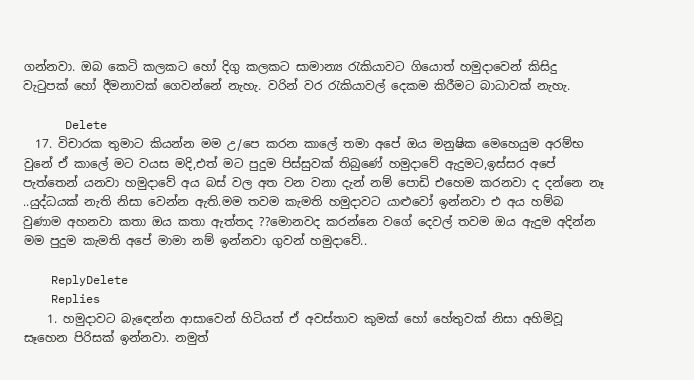ගන්නවා. ඔබ කෙටි කලකට හෝ දිගු කලකට සාමාන්‍ය රැකියාවට ගියොත් හමුදාවෙන් කිසිදු වැටුපක් හෝ දීමනාවක් ගෙවන්නේ නැහැ. වරින් වර රැකියාවල් දෙකම කිරීමට බාධාවක් නැහැ.

      Delete
  17. විචාරක තුමාට කියන්න මම උ/පෙ කරන කාලේ තමා අපේ ඔය මනුෂික මෙහෙයුම අරම්භ වුනේ ඒ කාලේ මට වයස මදි,එත් මට පුදුම පිස්සුවක් තිබුණේ හමුදාවේ ඇදුමට,ඉස්සර අපේ පැත්තෙන් යනවා හමුදාවේ අය බස් වල අත වන වනා දැන් නම් පොඩි එහෙම කරනවා ද දන්නෙ නෑ ..යුද්ධයක් නැති නිසා වෙන්න ඇති.මම තවම කැමති හමුදාවට යාළුවෝ ඉන්නවා එ අය හම්බ වුණාම අහනවා කතා ඔය කතා ඇත්තද ??මොනවද කරන්නෙ වගේ දෙවල් තවම ඔය ඇදුම අදින්න මම පුදුම කැමති අපේ මාමා නම් ඉන්නවා ගුවන් හමුදාවේ..

    ReplyDelete
    Replies
    1. හමුදාවට බැඳෙන්න ආසාවෙන් හිටියත් ඒ අවස්තාව කුමක් හෝ හේතුවක් නිසා අහිමිවූ සෑහෙන පිරිසක් ඉන්නවා. නමුත්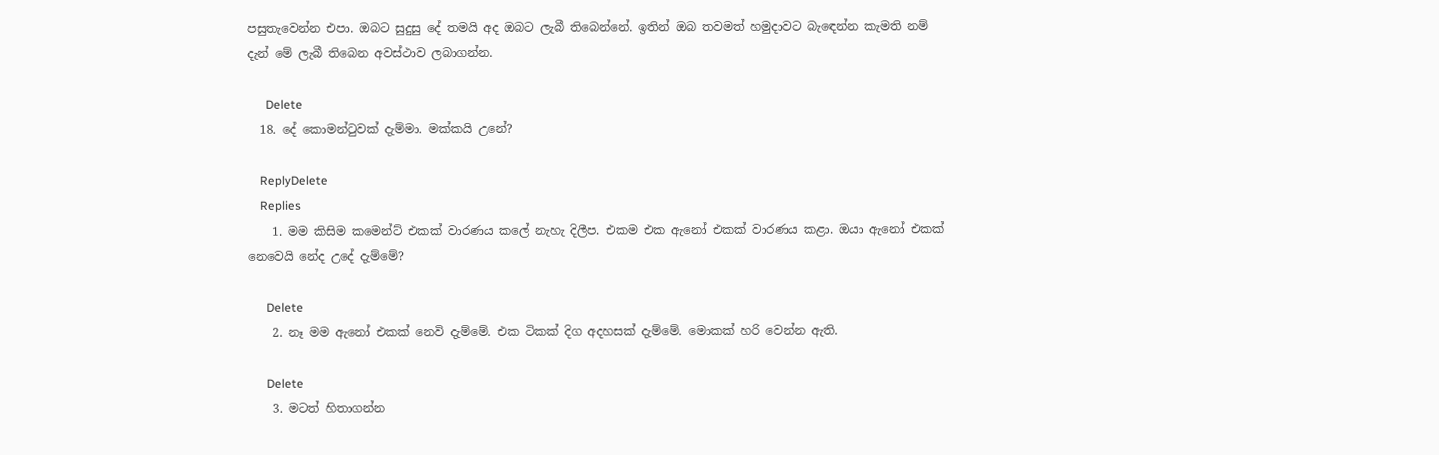පසුතැවෙන්න එපා. ඔබට සුදුසු දේ තමයි අද ඔබට ලැබී තිබෙන්නේ. ඉතින් ඔබ තවමත් හමුදාවට බැඳෙන්න කැමති නම් දැන් මේ ලැබී තිබෙන අවස්ථාව ලබාගන්න.

      Delete
  18. දේ කොමන්ටුවක් දැම්මා. මක්කයි උනේ?

    ReplyDelete
    Replies
    1. මම කිසිම කමෙන්ට් එකක් වාරණය කලේ නැහැ දිලීප. එකම එක ඇනෝ එකක් වාරණය කළා. ඔයා ඇනෝ එකක් නෙවෙයි නේද උදේ දැම්මේ?

      Delete
    2. නෑ මම ඇනෝ එකක් නෙවි දැම්මේ. එක ටිකක් දිග අදහසක් දැම්මේ. මොකක් හරි වෙන්න ඇති.

      Delete
    3. මටත් හිතාගන්න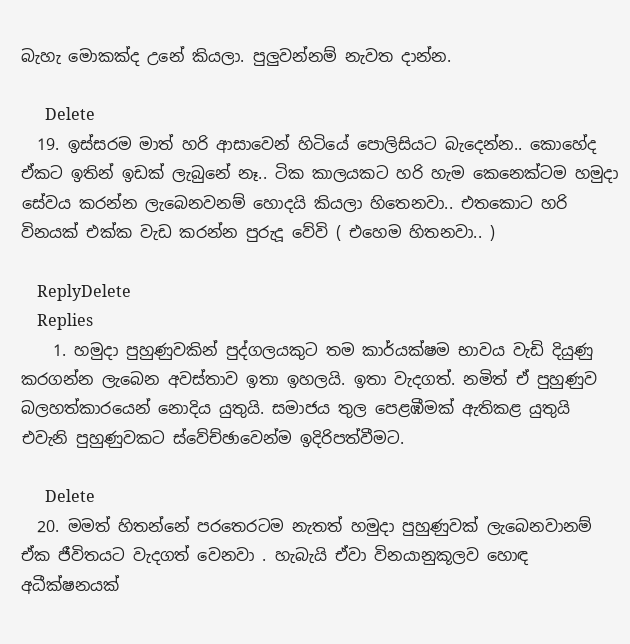බැහැ මොකක්ද උනේ කියලා. පුලුවන්නම් නැවත දාන්න.

      Delete
  19. ඉස්සරම මාත් හරි ආසාවෙන් හිටියේ පොලිසියට බැදෙන්න.. කොහේද ඒකට ඉතින් ඉඩක් ලැබුනේ නෑ.. ටික කාලයකට හරි හැම කෙනෙක්ටම හමුදා සේවය කරන්න ලැබෙනවනම් හොදයි කියලා හිතෙනවා.. එතකොට හරි විනයක් එක්ක වැඩ කරන්න පුරුදූ වේවි ( එහෙම හිතනවා.. )

    ReplyDelete
    Replies
    1. හමුදා පුහුණුවකින් පුද්ගලයකුට තම කාර්යක්ෂම භාවය වැඩි දියුණු කරගන්න ලැබෙන අවස්තාව ඉතා ඉහලයි. ඉතා වැදගත්. නමිත් ඒ පුහුණුව බලහත්කාරයෙන් නොදිය යුතුයි. සමාජය තුල පෙළඹීමක් ඇතිකළ යුතුයි එවැනි පුහුණුවකට ස්වේච්ඡාවෙන්ම ඉදිරිපත්වීමට.

      Delete
  20. මමත් හිතන්නේ පරතෙරටම නැතත් හමුදා පුහුණුවක් ලැබෙනවානම් ඒක ජීවිතයට වැදගත් වෙනවා . හැබැයි ඒවා විනයානුකූලව හොඳ අධීක්ෂනයක්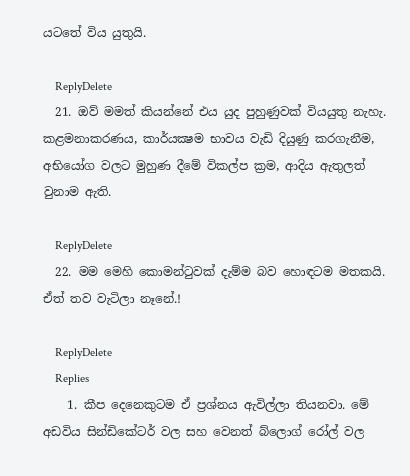යටතේ විය යුතුයි.

    ReplyDelete
  21. ඔව් මමත් කියන්නේ එය යුද පුහුණුවක් වියයුතු නැහැ. කළමනාකරණය, කාර්යක්‍ෂම භාවය වැඩි දියුණු කරගැනීම, අභියෝග වලට මුහුණ දීමේ විකල්ප ක්‍රම, ආදිය ඇතුලත් වුනාම ඇති.

    ReplyDelete
  22. මම මෙහි කොමන්ටුවක් දැම්ම බව හොඳටම මතකයි. ඒත් තව වැටිලා නෑනේ.!

    ReplyDelete
    Replies
    1. කීප දෙනෙකුටම ඒ ප්‍රශ්නය ඇවිල්ලා තියනවා. මේ අඩවිය සින්ඩිකේටර් වල සහ වෙනත් බ්ලොග් රෝල් වල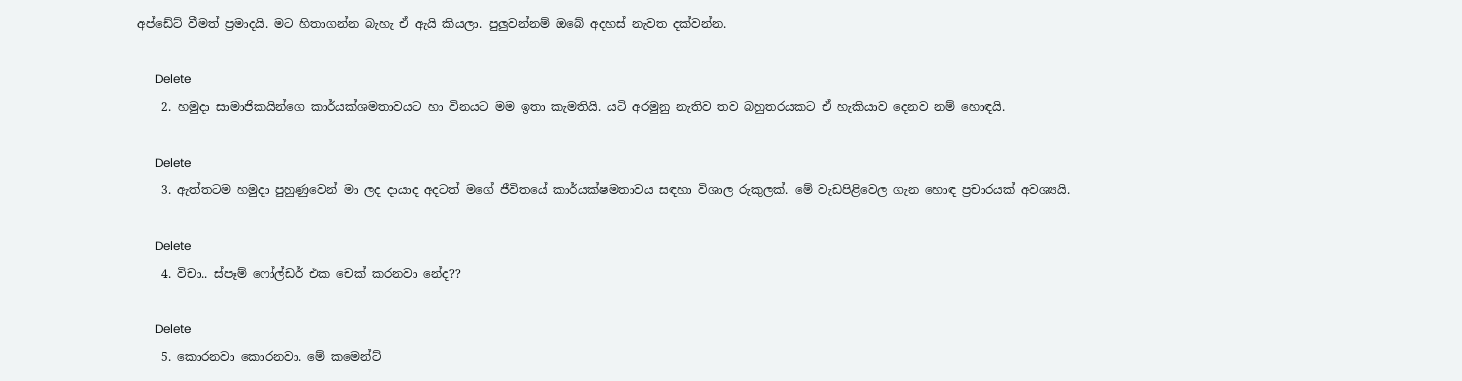අප්ඩේට් වීමත් ප්‍රමාදයි. මට හිතාගන්න බැහැ ඒ ඇයි කියලා. පුලුවන්නම් ඔබේ අදහස් නැවත දක්වන්න.

      Delete
    2. හමුදා සාමාජිකයින්ගෙ කාර්යක්ශමතාවයට හා විනයට මම ඉතා කැමතියි. යටි අරමුනු නැතිව තව බහුතරයකට ඒ හැකියාව දෙනව නම් හොඳයි.

      Delete
    3. ඇත්තටම හමුදා පුහුණුවෙන් මා ලද දායාද අදටත් මගේ ජීවිතයේ කාර්යක්ෂමතාවය සඳහා විශාල රුකුලක්. මේ වැඩපිළිවෙල ගැන හොඳ ප්‍රචාරයක් අවශ්‍යයි.

      Delete
    4. විචා.. ස්පෑම් ෆෝල්ඩර් එක චෙක් කරනවා නේද??

      Delete
    5. කොරනවා කොරනවා. මේ කමෙන්ට්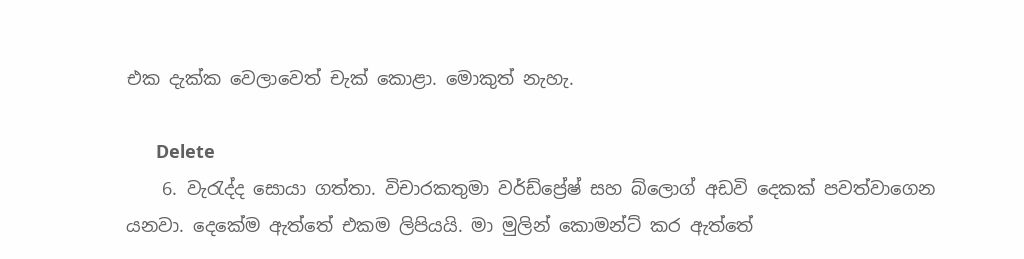එක දැක්ක වෙලාවෙත් චැක් කොළා. මොකුත් නැහැ.

      Delete
    6. වැරැද්ද සොයා ගත්තා. විචාරකතුමා වර්ඩ්ප්‍රේෂ් සහ බ්ලොග් අඩවි දෙකක් පවත්වාගෙන යනවා. දෙකේම ඇත්තේ එකම ලිපියයි. මා මුලින් කොමන්ට් කර ඇත්තේ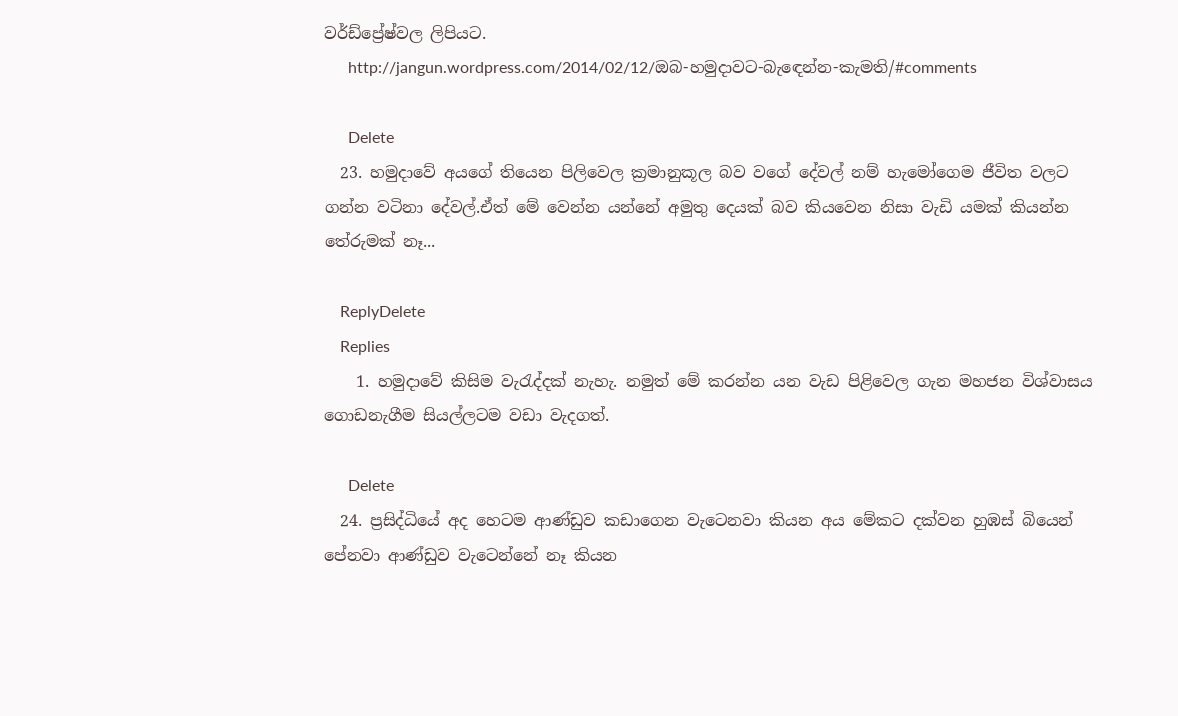වර්ඩ්ප්‍රේෂ්වල ලිපියට.
      http://jangun.wordpress.com/2014/02/12/ඔබ-හමුදාවට-බැඳෙන්න-කැමති/#comments

      Delete
  23. හමුදාවේ අයගේ තියෙන පිලිවෙල ක්‍රමානුකූල බව වගේ දේවල් නම් හැමෝගෙම ජීවිත වලට ගන්න වටිනා දේවල්.ඒත් මේ වෙන්න යන්නේ අමුතු දෙයක් බව කියවෙන නිසා වැඩි යමක් කියන්න තේරුමක් නෑ...

    ReplyDelete
    Replies
    1. හමුදාවේ කිසිම වැරැද්දක් නැහැ. නමුත් මේ කරන්න යන වැඩ පිළිවෙල ගැන මහජන විශ්වාසය ගොඩනැගීම සියල්ලටම වඩා වැදගත්.

      Delete
  24. ප්‍රසිද්ධියේ අද හෙටම ආණ්ඩුව කඩාගෙන වැටෙනවා කියන අය මේකට දක්වන හුඹස් බියෙන් පේනවා ආණ්ඩුව වැටෙන්නේ නෑ කියන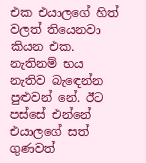එක එයාලගේ හිත් වලත් තියෙනවා කියන එක. නැතිනම් භය නැතිව බැඳෙන්න පුළුවන් නේ. ඊට පස්සේ එන්නේ එයාලගේ සත් ගුණවත්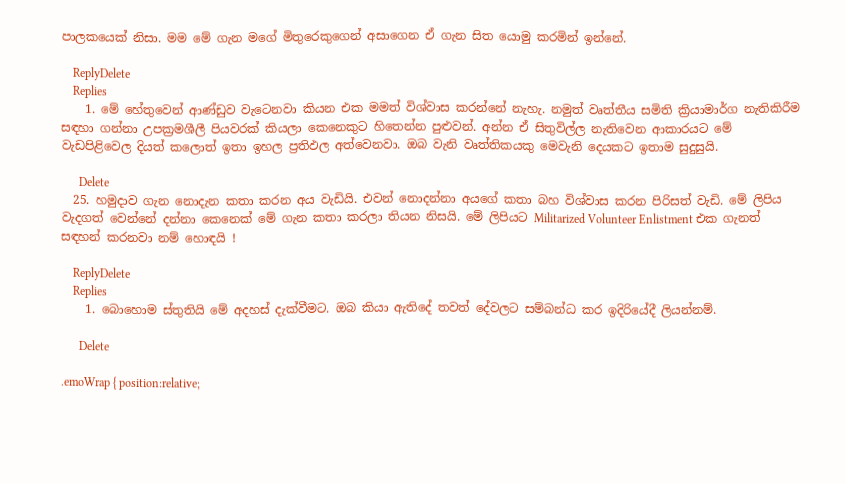පාලකයෙක් නිසා. මම මේ ගැන මගේ මිතුරෙකුගෙන් අසාගෙන ඒ ගැන සිත යොමු කරමින් ඉන්නේ.

    ReplyDelete
    Replies
    1. මේ හේතුවෙන් ආණ්ඩුව වැටෙනවා කියන එක මමත් විශ්වාස කරන්නේ නැහැ. නමුත් වෘත්තීය සමිති ක්‍රියාමාර්ග නැතිකිරීම සඳහා ගන්නා උපක්‍රමශීලී පියවරක් කියලා කෙනෙකුට හිතෙන්න පුළුවන්. අන්න ඒ සිතුවිල්ල නැතිවෙන ආකාරයට මේ වැඩපිළිවෙල දියත් කලොත් ඉතා ඉහල ප්‍රතිඵල අත්වෙනවා. ඔබ වැනි වෘත්තිකයකු මෙවැනි දෙයකට ඉතාම සුදුසුයි.

      Delete
  25. හමුදාව ගැන නොදැන කතා කරන අය වැඩියි. එවන් නොදන්නා අයගේ කතා බහ විශ්වාස කරන පිරිසත් වැඩි. මේ ලිපිය වැදගත් වෙන්නේ දන්නා කෙනෙක් මේ ගැන කතා කරලා තියන නිසයි. මේ ලිපියට Militarized Volunteer Enlistment එක ගැනත් සඳහන් කරනවා නම් හොඳයි !

    ReplyDelete
    Replies
    1. බොහොම ස්තුතියි මේ අදහස් දැක්වීමට. ඔබ කියා ඇතිදේ තවත් දේවලට සම්බන්ධ කර ඉදිරියේදී ලියන්නම්.

      Delete

.emoWrap { position:relative;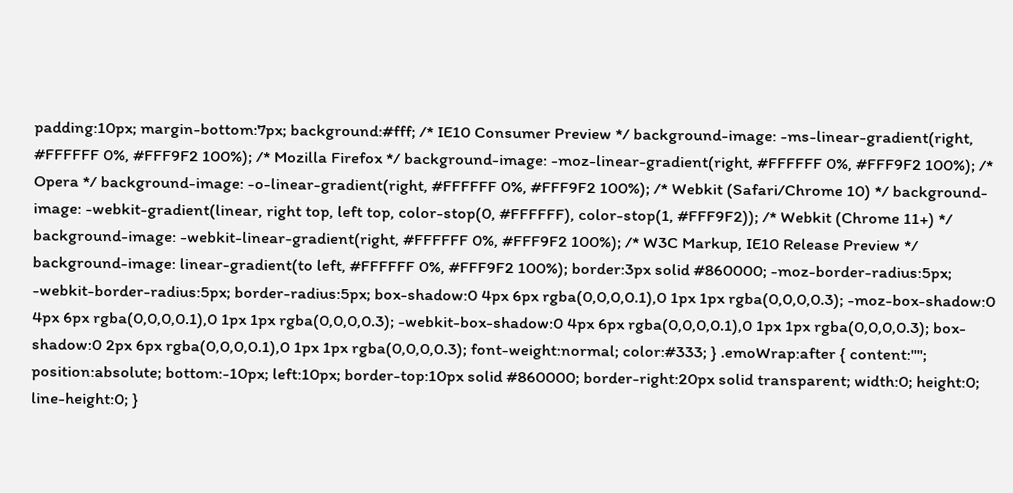padding:10px; margin-bottom:7px; background:#fff; /* IE10 Consumer Preview */ background-image: -ms-linear-gradient(right, #FFFFFF 0%, #FFF9F2 100%); /* Mozilla Firefox */ background-image: -moz-linear-gradient(right, #FFFFFF 0%, #FFF9F2 100%); /* Opera */ background-image: -o-linear-gradient(right, #FFFFFF 0%, #FFF9F2 100%); /* Webkit (Safari/Chrome 10) */ background-image: -webkit-gradient(linear, right top, left top, color-stop(0, #FFFFFF), color-stop(1, #FFF9F2)); /* Webkit (Chrome 11+) */ background-image: -webkit-linear-gradient(right, #FFFFFF 0%, #FFF9F2 100%); /* W3C Markup, IE10 Release Preview */ background-image: linear-gradient(to left, #FFFFFF 0%, #FFF9F2 100%); border:3px solid #860000; -moz-border-radius:5px; -webkit-border-radius:5px; border-radius:5px; box-shadow:0 4px 6px rgba(0,0,0,0.1),0 1px 1px rgba(0,0,0,0.3); -moz-box-shadow:0 4px 6px rgba(0,0,0,0.1),0 1px 1px rgba(0,0,0,0.3); -webkit-box-shadow:0 4px 6px rgba(0,0,0,0.1),0 1px 1px rgba(0,0,0,0.3); box-shadow:0 2px 6px rgba(0,0,0,0.1),0 1px 1px rgba(0,0,0,0.3); font-weight:normal; color:#333; } .emoWrap:after { content:""; position:absolute; bottom:-10px; left:10px; border-top:10px solid #860000; border-right:20px solid transparent; width:0; height:0; line-height:0; }